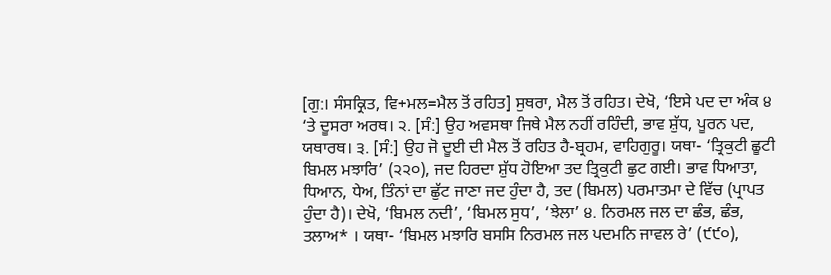[ਗੁ:। ਸੰਸਕ੍ਰਿਤ, ਵਿ+ਮਲ=ਮੈਲ ਤੋਂ ਰਹਿਤ] ਸੁਥਰਾ, ਮੈਲ ਤੋਂ ਰਹਿਤ। ਦੇਖੋ, ‘ਇਸੇ ਪਦ ਦਾ ਅੰਕ ੪ ‘ਤੇ ਦੂਸਰਾ ਅਰਥ। ੨. [ਸੰ:] ਉਹ ਅਵਸਥਾ ਜਿਥੇ ਮੈਲ ਨਹੀਂ ਰਹਿੰਦੀ, ਭਾਵ ਸ਼ੁੱਧ, ਪੂਰਨ ਪਦ, ਯਥਾਰਥ। ੩. [ਸੰ:] ਉਹ ਜੋ ਦੂਈ ਦੀ ਮੈਲ ਤੋਂ ਰਹਿਤ ਹੈ-ਬ੍ਰਹਮ, ਵਾਹਿਗੁਰੂ। ਯਥਾ- ‘ਤ੍ਰਿਕੁਟੀ ਛੂਟੀ ਬਿਮਲ ਮਝਾਰਿ’ (੨੨੦), ਜਦ ਹਿਰਦਾ ਸ਼ੁੱਧ ਹੋਇਆ ਤਦ ਤ੍ਰਿਕੁਟੀ ਛੁਟ ਗਈ। ਭਾਵ ਧਿਆਤਾ, ਧਿਆਨ, ਧੇਅ, ਤਿੰਨਾਂ ਦਾ ਛੁੱਟ ਜਾਣਾ ਜਦ ਹੁੰਦਾ ਹੈ, ਤਦ (ਬਿਮਲ) ਪਰਮਾਤਮਾ ਦੇ ਵਿੱਚ (ਪ੍ਰਾਪਤ ਹੁੰਦਾ ਹੈ)। ਦੇਖੋ, ‘ਬਿਮਲ ਨਦੀ’, ‘ਬਿਮਲ ਸੁਧ’, ‘ਝੇਲਾ’ ੪. ਨਿਰਮਲ ਜਲ ਦਾ ਛੰਭ, ਛੰਭ, ਤਲਾਅ* । ਯਥਾ- ‘ਬਿਮਲ ਮਝਾਰਿ ਬਸਸਿ ਨਿਰਮਲ ਜਲ ਪਦਮਨਿ ਜਾਵਲ ਰੇ’ (੯੯੦),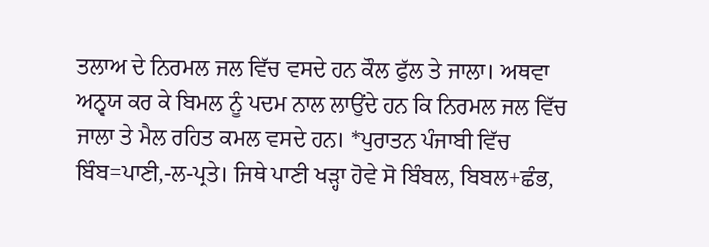ਤਲਾਅ ਦੇ ਨਿਰਮਲ ਜਲ ਵਿੱਚ ਵਸਦੇ ਹਨ ਕੌਲ ਫੁੱਲ ਤੇ ਜਾਲਾ। ਅਥਵਾ ਅਨ੍ਵਯ ਕਰ ਕੇ ਬਿਮਲ ਨੂੰ ਪਦਮ ਨਾਲ ਲਾਉਂਦੇ ਹਨ ਕਿ ਨਿਰਮਲ ਜਲ ਵਿੱਚ ਜਾਲਾ ਤੇ ਮੈਲ ਰਹਿਤ ਕਮਲ ਵਸਦੇ ਹਨ। *ਪੁਰਾਤਨ ਪੰਜਾਬੀ ਵਿੱਚ ਬਿੰਬ=ਪਾਣੀ,-ਲ-ਪ੍ਰਤੇ। ਜਿਥੇ ਪਾਣੀ ਖੜ੍ਹਾ ਹੋਵੇ ਸੋ ਬਿੰਬਲ, ਬਿਬਲ+ਛੰਭ,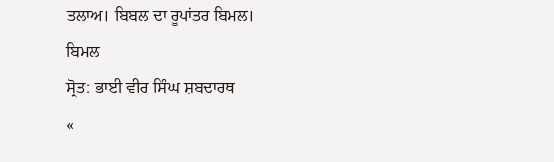ਤਲਾਅ। ਬਿਬਲ ਦਾ ਰੂਪਾਂਤਰ ਬਿਮਲ।
ਬਿਮਲ
ਸ੍ਰੋਤ: ਭਾਈ ਵੀਰ ਸਿੰਘ ਸ਼ਬਦਾਰਥ
«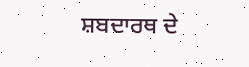ਸ਼ਬਦਾਰਥ ਦੇ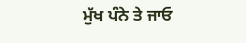ਮੁੱਖ ਪੰਨੇ ਤੇ ਜਾਓ